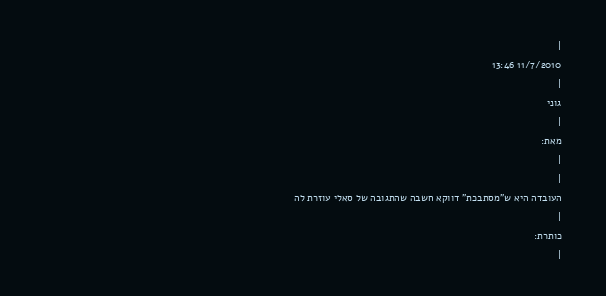|
11/7/2010 13:46
|
גוני
|
מאת:
|
|
העובדה היא ש"מסתבכת" דווקא חשבה שהתגובה של סאלי עוזרת לה
|
כותרת:
|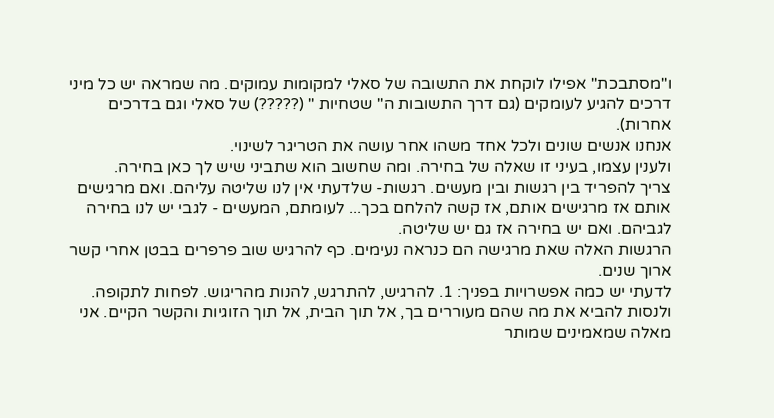ו"מסתבכת" אפילו לוקחת את התשובה של סאלי למקומות עמוקים. מה שמראה יש כל מיני דרכים להגיע לעומקים (גם דרך התשובות ה" שטחיות " (?????) של סאלי וגם בדרכים אחרות).
אנחנו אנשים שונים ולכל אחד משהו אחר עושה את הטריגר לשינוי.
ולענין עצמו, בעיני זו שאלה של בחירה. ומה שחשוב הוא שתביני שיש לך כאן בחירה.
צריך להפריד בין רגשות ובין מעשים. רגשות- שלדעתי אין לנו שליטה עליהם. ואם מרגישים אותם אז מרגישים אותם, אז קשה להלחם בכך... לעומתם, המעשים - לגבי יש לנו בחירה לגביהם. ואם יש בחירה אז גם יש שליטה.
הרגשות האלה שאת מרגישה הם כנראה נעימים. כף להרגיש שוב פרפרים בבטן אחרי קשר ארוך שנים.
לדעתי יש כמה אפשרויות בפניך: 1. להרגיש, להתרגש, להנות מהריגוש. לפחות לתקופה. ולנסות להביא את מה שהם מעוררים בך, אל תוך הבית, אל תוך הזוגיות והקשר הקיים. אני מאלה שמאמינים שמותר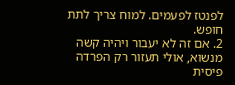לפנטז לפעמים. למוח צריך לתת חופש.
2. אם זה לא יעבור ויהיה קשה מנשוא, אולי תעזור רק הפרדה פיסית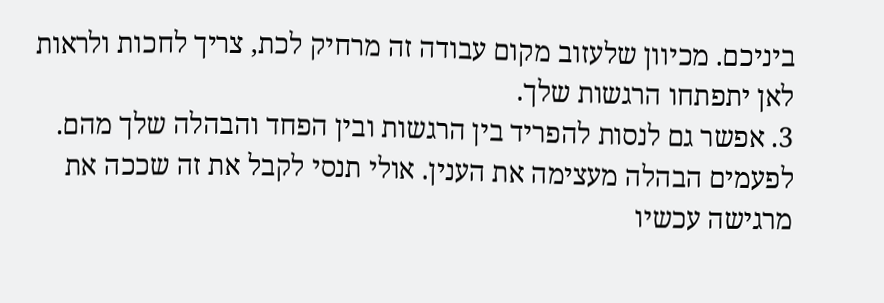ביניכם. מכיוון שלעזוב מקום עבודה זה מרחיק לכת, צריך לחכות ולראות לאן יתפתחו הרגשות שלך.
3. אפשר גם לנסות להפריד בין הרגשות ובין הפחד והבהלה שלך מהם. לפעמים הבהלה מעצימה את הענין. אולי תנסי לקבל את זה שככה את מרגישה עכשיו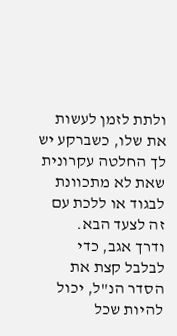ולתת לזמן לעשות את שלו, כשברקע יש לך החלטה עקרונית שאת לא מתכוונת לבגוד או ללכת עם זה לצעד הבא.
ודרך אגב, כדי לבלבל קצת את הסדר הנ"ל, יכול להיות שכל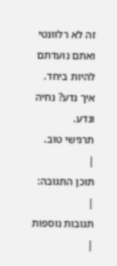זה לא רלוונטי ואתם נועדתם להיות ביחד. איך נדע? נחיה ונדע.
תרגישי טוב.
|
תוכן התגובה:
|
תגובות נוספות
|